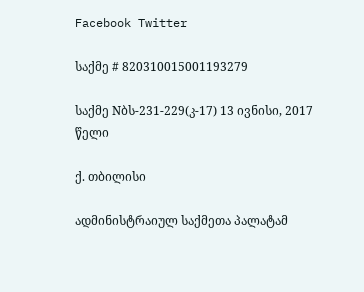Facebook Twitter

საქმე # 820310015001193279

საქმე Nბს-231-229(კ-17) 13 ივნისი, 2017 წელი

ქ. თბილისი

ადმინისტრაიულ საქმეთა პალატამ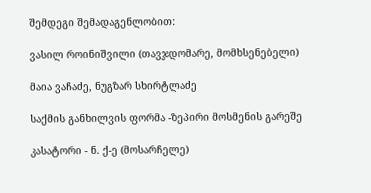შემდეგი შემადაგენლობით:

ვასილ როინიშვილი (თავჯდომარე, მომხსენებელი)

მაია ვაჩაძე, ნუგზარ სხირტლაძე

საქმის განხილვის ფორმა -ზეპირი მოსმენის გარეშე

კასატორი - ნ. ქ-ე (მოსარჩელე)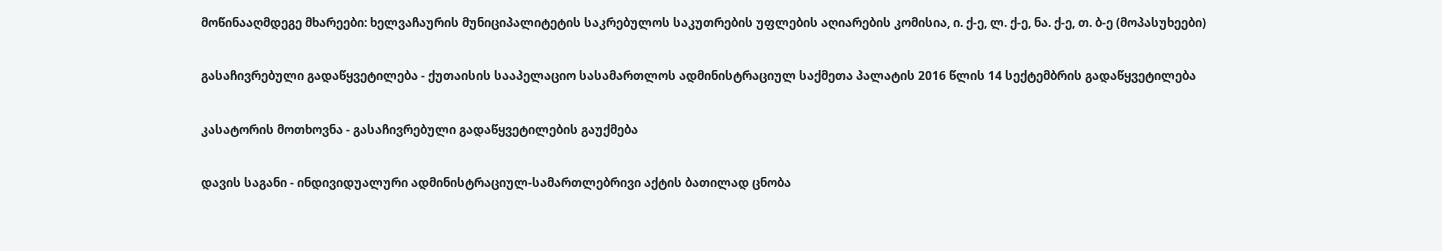მოწინააღმდეგე მხარეები: ხელვაჩაურის მუნიციპალიტეტის საკრებულოს საკუთრების უფლების აღიარების კომისია, ი. ქ-ე, ლ. ქ-ე, ნა. ქ-ე, თ. ბ-ე (მოპასუხეები)

გასაჩივრებული გადაწყვეტილება - ქუთაისის სააპელაციო სასამართლოს ადმინისტრაციულ საქმეთა პალატის 2016 წლის 14 სექტემბრის გადაწყვეტილება

კასატორის მოთხოვნა - გასაჩივრებული გადაწყვეტილების გაუქმება

დავის საგანი - ინდივიდუალური ადმინისტრაციულ-სამართლებრივი აქტის ბათილად ცნობა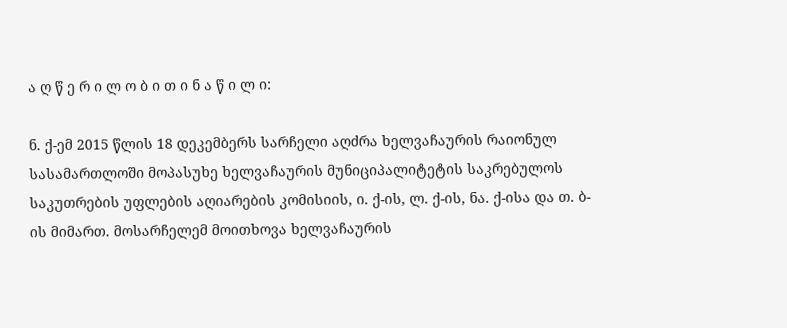ა ღ წ ე რ ი ლ ო ბ ი თ ი ნ ა წ ი ლ ი:

ნ. ქ-ემ 2015 წლის 18 დეკემბერს სარჩელი აღძრა ხელვაჩაურის რაიონულ სასამართლოში მოპასუხე ხელვაჩაურის მუნიციპალიტეტის საკრებულოს საკუთრების უფლების აღიარების კომისიის, ი. ქ-ის, ლ. ქ-ის, ნა. ქ-ისა და თ. ბ-ის მიმართ. მოსარჩელემ მოითხოვა ხელვაჩაურის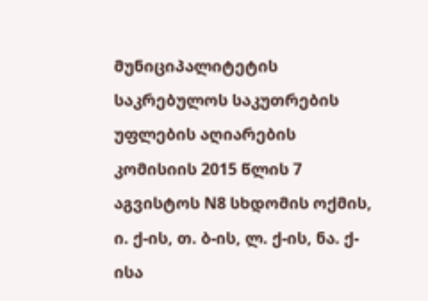მუნიციპალიტეტის საკრებულოს საკუთრების უფლების აღიარების კომისიის 2015 წლის 7 აგვისტოს N8 სხდომის ოქმის, ი. ქ-ის, თ. ბ-ის, ლ. ქ-ის, ნა. ქ-ისა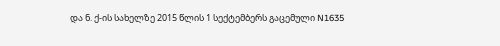და ნ. ქ-ის სახელზე 2015 წლის 1 სექტემბერს გაცემული N1635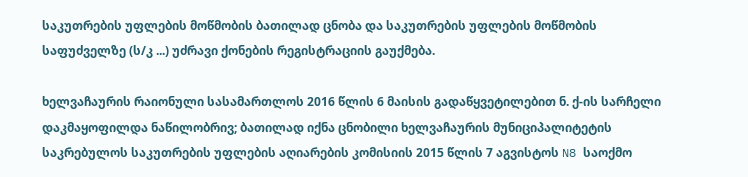საკუთრების უფლების მოწმობის ბათილად ცნობა და საკუთრების უფლების მოწმობის საფუძველზე (ს/კ ...) უძრავი ქონების რეგისტრაციის გაუქმება.

ხელვაჩაურის რაიონული სასამართლოს 2016 წლის 6 მაისის გადაწყვეტილებით ნ. ქ-ის სარჩელი დაკმაყოფილდა ნაწილობრივ; ბათილად იქნა ცნობილი ხელვაჩაურის მუნიციპალიტეტის საკრებულოს საკუთრების უფლების აღიარების კომისიის 2015 წლის 7 აგვისტოს N8 საოქმო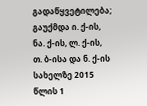გადაწყვეტილება; გაუქმდა ი. ქ-ის, ნა. ქ-ის, ლ. ქ-ის, თ. ბ-ისა და ნ. ქ-ის სახელზე 2015 წლის 1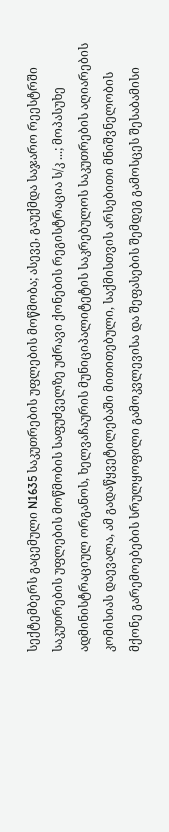სექტემბერს გაცემული N1635 საკუთრების უფლების მოწმობა; ასევე, გაუქმდა საჯარო რეესტრში საკუთრების უფლების მოწმობის საფუძველზე უძრავი ქონების რეგისტრაცია ს/კ ...; მოპასუხე ადმინისტრაციულ ორგანოს, ხელვაჩაურის მუნიციპალიტეტის საკრებულოს საკუთრების აღიარების კომისიას დაევალა, ამ გადაწყვეტილებაში მითითებული, საქმისთვის არსებითი მნიშვნელობის მქონე გარემოებების სრულყოფილი გამოკვლევისა და შეფასების შემდეგ გამოსცეს შესაბამისი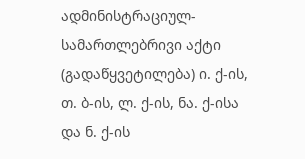ადმინისტრაციულ-სამართლებრივი აქტი (გადაწყვეტილება) ი. ქ-ის, თ. ბ-ის, ლ. ქ-ის, ნა. ქ-ისა და ნ. ქ-ის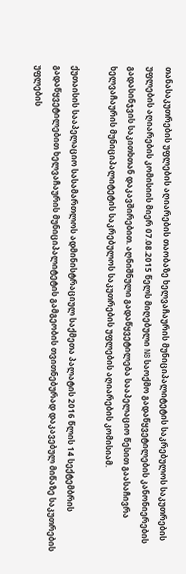თანასაკუთრების უფლების აღიარების თაობაზე ხელვაჩაურის მუნიციპალიტეტის საკრებულოს საკუთრების უფლების აღიარების კომისიის მიერ 07.08.2015 წელს მიღებული N8 საოქმო გადაწყვეტილების კანონიერების გადასინჯვის საკითხთან დაკავშირებით. აღნიშნული გადაწყვეტილება სააპელაციო წესით გაასაჩივრა ხელვაჩაურის მუნიციპალიტეტის საკრებულოს საკუთრების უფლების აღიარების კომისიამ.

ქუთაისის სააპელაციო სასამართლოს ადმინისტრაციულ საქმეთა პალატის 2016 წლის 14 სექტემბრის გადაწყვეტილებით ხელვაჩაურის მუნიციპალიტეტის გამგეობის თვითნებურად დაკავებულ მიწაზე საკუთრების უფლების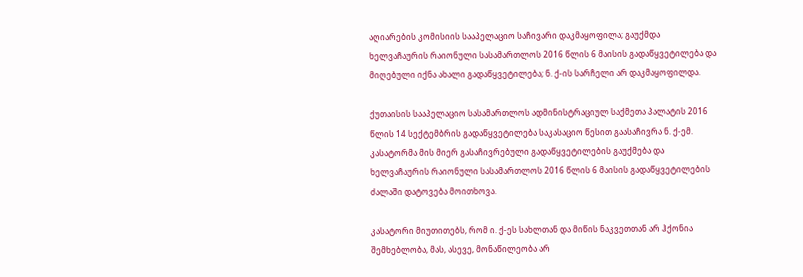აღიარების კომისიის სააპელაციო საჩივარი დაკმაყოფილა; გაუქმდა ხელვაჩაურის რაიონული სასამართლოს 2016 წლის 6 მაისის გადაწყვეტილება და მიღებული იქნა ახალი გადაწყვეტილება; ნ. ქ-ის სარჩელი არ დაკმაყოფილდა.

ქუთაისის სააპელაციო სასამართლოს ადმინისტრაციულ საქმეთა პალატის 2016 წლის 14 სექტემბრის გადაწყვეტილება საკასაციო წესით გაასაჩივრა ნ. ქ-ემ. კასატორმა მის მიერ გასაჩივრებული გადაწყვეტილების გაუქმება და ხელვაჩაურის რაიონული სასამართლოს 2016 წლის 6 მაისის გადაწყვეტილების ძალაში დატოვება მოითხოვა.

კასატორი მიუთითებს, რომ ი. ქ-ეს სახლთან და მიწის ნაკვეთთან არ ჰქონია შემხებლობა, მას, ასევე, მონაწილეობა არ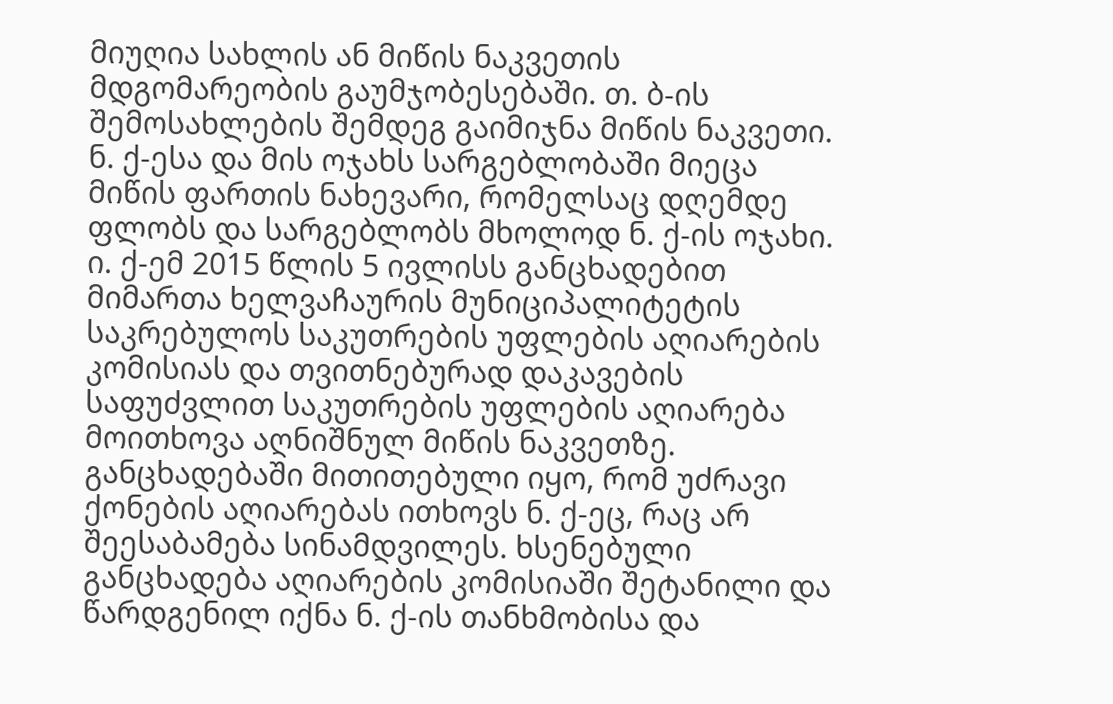მიუღია სახლის ან მიწის ნაკვეთის მდგომარეობის გაუმჯობესებაში. თ. ბ-ის შემოსახლების შემდეგ გაიმიჯნა მიწის ნაკვეთი. ნ. ქ-ესა და მის ოჯახს სარგებლობაში მიეცა მიწის ფართის ნახევარი, რომელსაც დღემდე ფლობს და სარგებლობს მხოლოდ ნ. ქ-ის ოჯახი. ი. ქ-ემ 2015 წლის 5 ივლისს განცხადებით მიმართა ხელვაჩაურის მუნიციპალიტეტის საკრებულოს საკუთრების უფლების აღიარების კომისიას და თვითნებურად დაკავების საფუძვლით საკუთრების უფლების აღიარება მოითხოვა აღნიშნულ მიწის ნაკვეთზე. განცხადებაში მითითებული იყო, რომ უძრავი ქონების აღიარებას ითხოვს ნ. ქ-ეც, რაც არ შეესაბამება სინამდვილეს. ხსენებული განცხადება აღიარების კომისიაში შეტანილი და წარდგენილ იქნა ნ. ქ-ის თანხმობისა და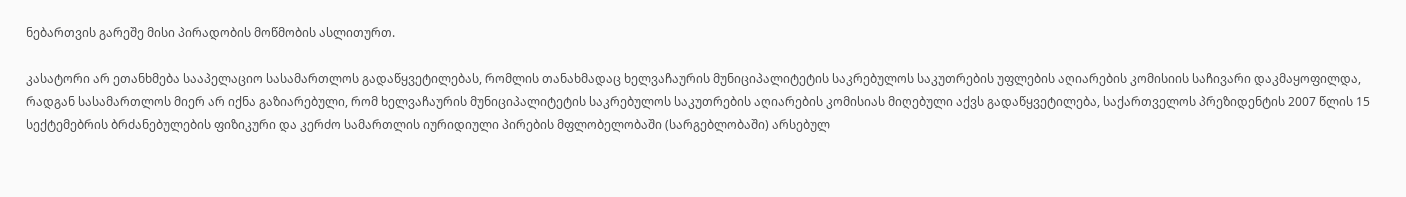ნებართვის გარეშე მისი პირადობის მოწმობის ასლითურთ.

კასატორი არ ეთანხმება სააპელაციო სასამართლოს გადაწყვეტილებას, რომლის თანახმადაც ხელვაჩაურის მუნიციპალიტეტის საკრებულოს საკუთრების უფლების აღიარების კომისიის საჩივარი დაკმაყოფილდა, რადგან სასამართლოს მიერ არ იქნა გაზიარებული, რომ ხელვაჩაურის მუნიციპალიტეტის საკრებულოს საკუთრების აღიარების კომისიას მიღებული აქვს გადაწყვეტილება, საქართველოს პრეზიდენტის 2007 წლის 15 სექტემებრის ბრძანებულების ფიზიკური და კერძო სამართლის იურიდიული პირების მფლობელობაში (სარგებლობაში) არსებულ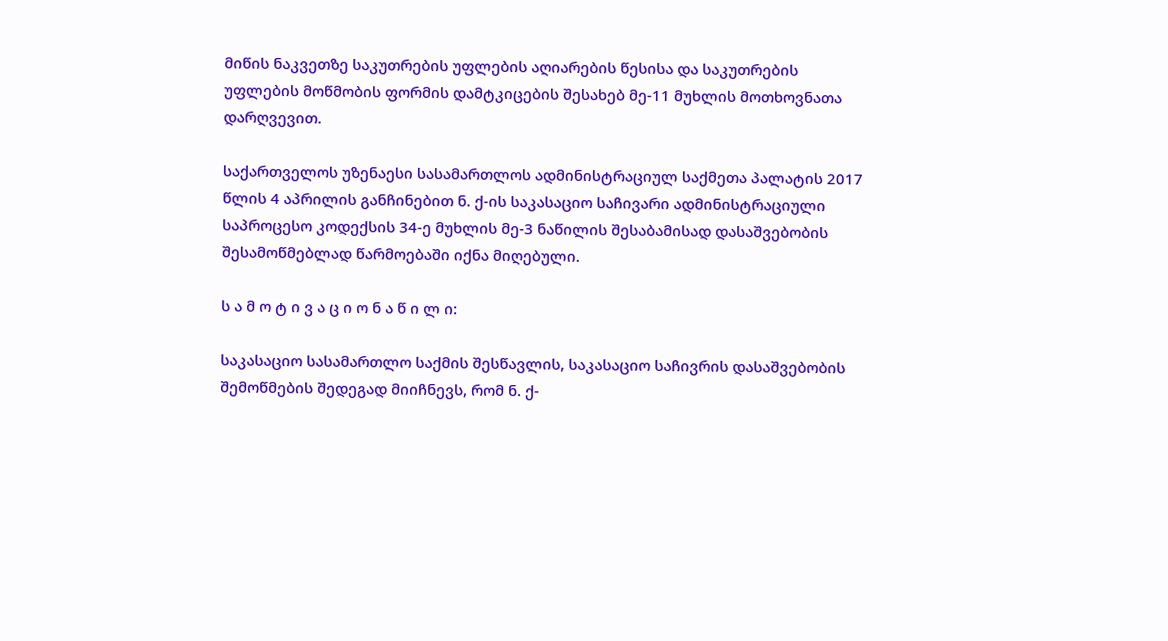მიწის ნაკვეთზე საკუთრების უფლების აღიარების წესისა და საკუთრების უფლების მოწმობის ფორმის დამტკიცების შესახებ მე-11 მუხლის მოთხოვნათა დარღვევით.

საქართველოს უზენაესი სასამართლოს ადმინისტრაციულ საქმეთა პალატის 2017 წლის 4 აპრილის განჩინებით ნ. ქ-ის საკასაციო საჩივარი ადმინისტრაციული საპროცესო კოდექსის 34-ე მუხლის მე-3 ნაწილის შესაბამისად დასაშვებობის შესამოწმებლად წარმოებაში იქნა მიღებული.

ს ა მ ო ტ ი ვ ა ც ი ო ნ ა წ ი ლ ი:

საკასაციო სასამართლო საქმის შესწავლის, საკასაციო საჩივრის დასაშვებობის შემოწმების შედეგად მიიჩნევს, რომ ნ. ქ-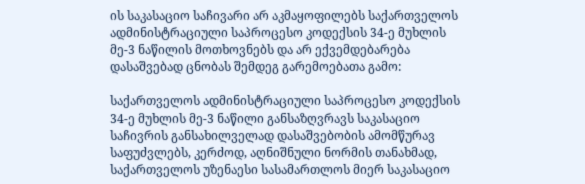ის საკასაციო საჩივარი არ აკმაყოფილებს საქართველოს ადმინისტრაციული საპროცესო კოდექსის 34-ე მუხლის მე-3 ნაწილის მოთხოვნებს და არ ექვემდებარება დასაშვებად ცნობას შემდეგ გარემოებათა გამო:

საქართველოს ადმინისტრაციული საპროცესო კოდექსის 34-ე მუხლის მე-3 ნაწილი განსაზღვრავს საკასაციო საჩივრის განსახილველად დასაშვებობის ამომწურავ საფუძვლებს, კერძოდ, აღნიშნული ნორმის თანახმად, საქართველოს უზენაესი სასამართლოს მიერ საკასაციო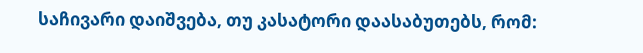საჩივარი დაიშვება, თუ კასატორი დაასაბუთებს, რომ: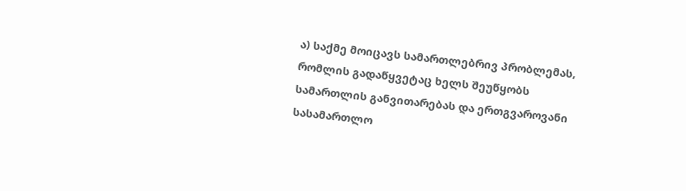ა) საქმე მოიცავს სამართლებრივ პრობლემას, რომლის გადაწყვეტაც ხელს შეუწყობს სამართლის განვითარებას და ერთგვაროვანი სასამართლო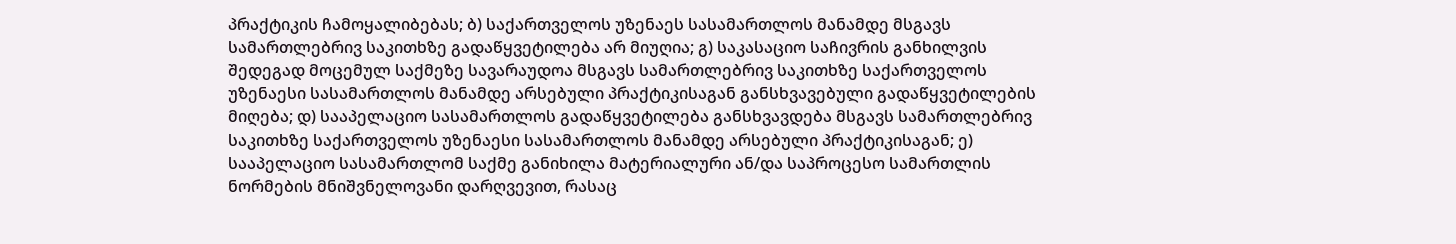პრაქტიკის ჩამოყალიბებას; ბ) საქართველოს უზენაეს სასამართლოს მანამდე მსგავს სამართლებრივ საკითხზე გადაწყვეტილება არ მიუღია; გ) საკასაციო საჩივრის განხილვის შედეგად მოცემულ საქმეზე სავარაუდოა მსგავს სამართლებრივ საკითხზე საქართველოს უზენაესი სასამართლოს მანამდე არსებული პრაქტიკისაგან განსხვავებული გადაწყვეტილების მიღება; დ) სააპელაციო სასამართლოს გადაწყვეტილება განსხვავდება მსგავს სამართლებრივ საკითხზე საქართველოს უზენაესი სასამართლოს მანამდე არსებული პრაქტიკისაგან; ე) სააპელაციო სასამართლომ საქმე განიხილა მატერიალური ან/და საპროცესო სამართლის ნორმების მნიშვნელოვანი დარღვევით, რასაც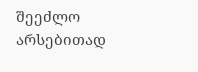შეეძლო არსებითად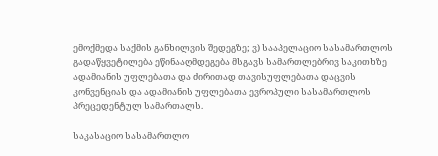ემოქმედა საქმის განხილვის შედეგზე; ვ) სააპელაციო სასამართლოს გადაწყვეტილება ეწინააღმდეგება მსგავს სამართლებრივ საკითხზე ადამიანის უფლებათა და ძირითად თავისუფლებათა დაცვის კონვენციას და ადამიანის უფლებათა ევროპული სასამართლოს პრეცედენტულ სამართალს.

საკასაციო სასამართლო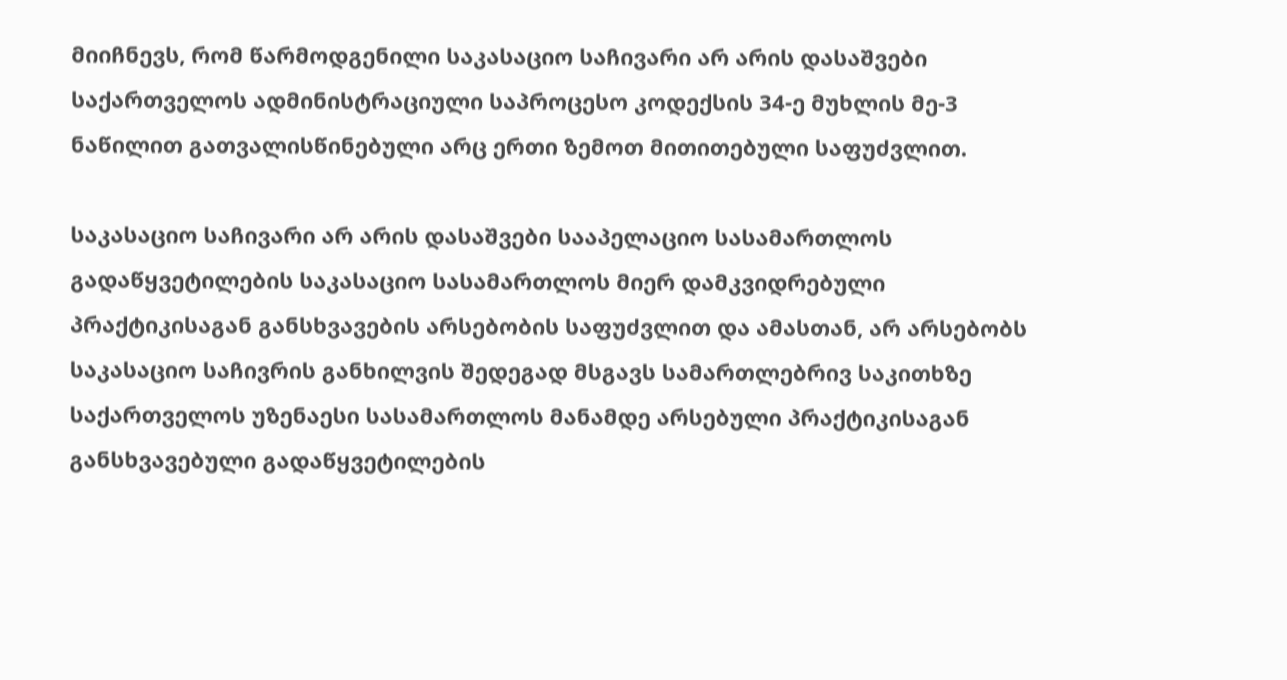მიიჩნევს, რომ წარმოდგენილი საკასაციო საჩივარი არ არის დასაშვები საქართველოს ადმინისტრაციული საპროცესო კოდექსის 34-ე მუხლის მე-3 ნაწილით გათვალისწინებული არც ერთი ზემოთ მითითებული საფუძვლით.

საკასაციო საჩივარი არ არის დასაშვები სააპელაციო სასამართლოს გადაწყვეტილების საკასაციო სასამართლოს მიერ დამკვიდრებული პრაქტიკისაგან განსხვავების არსებობის საფუძვლით და ამასთან, არ არსებობს საკასაციო საჩივრის განხილვის შედეგად მსგავს სამართლებრივ საკითხზე საქართველოს უზენაესი სასამართლოს მანამდე არსებული პრაქტიკისაგან განსხვავებული გადაწყვეტილების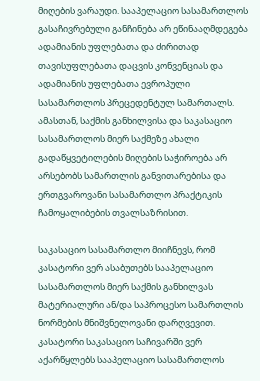მიღების ვარაუდი. სააპელაციო სასამართლოს გასაჩივრებული განჩინება არ ეწინააღმდეგება ადამიანის უფლებათა და ძირითად თავისუფლებათა დაცვის კონვენციას და ადამიანის უფლებათა ევროპული სასამართლოს პრეცედენტულ სამართალს. ამასთან, საქმის განხილვისა და საკასაციო სასამართლოს მიერ საქმეზე ახალი გადაწყვეტილების მიღების საჭიროება არ არსებობს სამართლის განვითარებისა და ერთგვაროვანი სასამართლო პრაქტიკის ჩამოყალიბების თვალსაზრისით.

საკასაციო სასამართლო მიიჩნევს, რომ კასატორი ვერ ასაბუთებს სააპელაციო სასამართლოს მიერ საქმის განხილვას მატერიალური ან/და საპროცესო სამართლის ნორმების მნიშვნელოვანი დარღვევით. კასატორი საკასაციო საჩივარში ვერ აქარწყლებს სააპელაციო სასამართლოს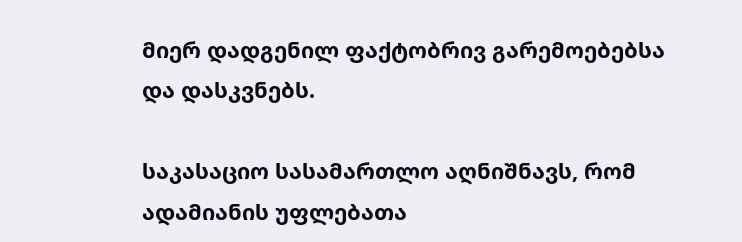მიერ დადგენილ ფაქტობრივ გარემოებებსა და დასკვნებს.

საკასაციო სასამართლო აღნიშნავს, რომ ადამიანის უფლებათა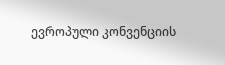ევროპული კონვენციის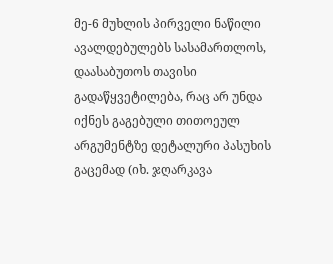მე-6 მუხლის პირველი ნაწილი ავალდებულებს სასამართლოს, დაასაბუთოს თავისი გადაწყვეტილება, რაც არ უნდა იქნეს გაგებული თითოეულ არგუმენტზე დეტალური პასუხის გაცემად (იხ. ჯღარკავა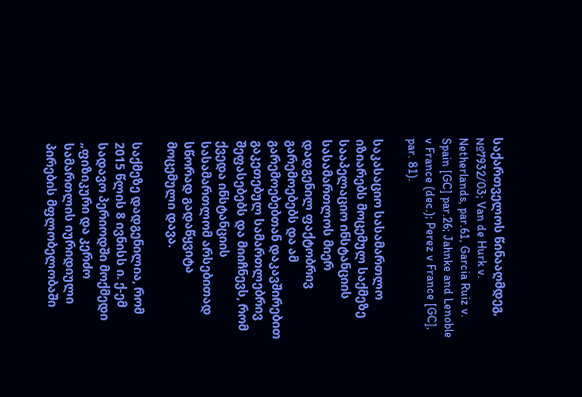საქართველოს წინააღმდეგ, №7932/03; Van de Hurk v. Netherlands, par.61, Garcia Ruiz v. Spain [GC] par.26; Jahnke and Lenoble v France (dec.); Perez v France [GC], par. 81).

საკასაციო სასამართლო იზიარებს მოცემულ საქმეზე სააპელაციო ინსტანციის სასამართლოს მიერ დადგენილ ფაქტობრივ გარემოებებს და ამ გარემოებებთან დაკავშირებით გაკეთებულ სამართლებრივ შეფასებებს და მიიჩნევს, რომ ქვედა ინსტანციის სასამართლომ არსებითად სწორად გადაწყვიტა მოცემული დავა.

საქმეზე დადგენილია, რომ 2015 წლის 8 ივნისს ი. ქ-ემ სადავო პერიოდში მოქმედი „ფიზიკური და კერძო სამართლის იურიდიული პირების მფლობელობაში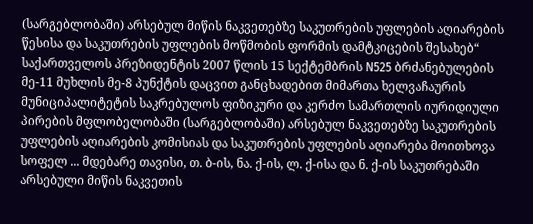(სარგებლობაში) არსებულ მიწის ნაკვეთებზე საკუთრების უფლების აღიარების წესისა და საკუთრების უფლების მოწმობის ფორმის დამტკიცების შესახებ“ საქართველოს პრეზიდენტის 2007 წლის 15 სექტემბრის N525 ბრძანებულების მე-11 მუხლის მე-8 პუნქტის დაცვით განცხადებით მიმართა ხელვაჩაურის მუნიციპალიტეტის საკრებულოს ფიზიკური და კერძო სამართლის იურიდიული პირების მფლობელობაში (სარგებლობაში) არსებულ ნაკვეთებზე საკუთრების უფლების აღიარების კომისიას და საკუთრების უფლების აღიარება მოითხოვა სოფელ ... მდებარე თავისი, თ. ბ-ის, ნა. ქ-ის, ლ. ქ-ისა და ნ. ქ-ის საკუთრებაში არსებული მიწის ნაკვეთის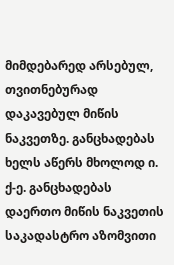მიმდებარედ არსებულ, თვითნებურად დაკავებულ მიწის ნაკვეთზე. განცხადებას ხელს აწერს მხოლოდ ი. ქ-ე. განცხადებას დაერთო მიწის ნაკვეთის საკადასტრო აზომვითი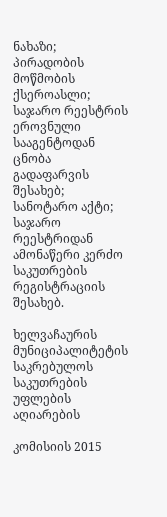ნახაზი; პირადობის მოწმობის ქსეროასლი; საჯარო რეესტრის ეროვნული სააგენტოდან ცნობა გადაფარვის შესახებ; სანოტარო აქტი; საჯარო რეესტრიდან ამონაწერი კერძო საკუთრების რეგისტრაციის შესახებ.

ხელვაჩაურის მუნიციპალიტეტის საკრებულოს საკუთრების უფლების აღიარების

კომისიის 2015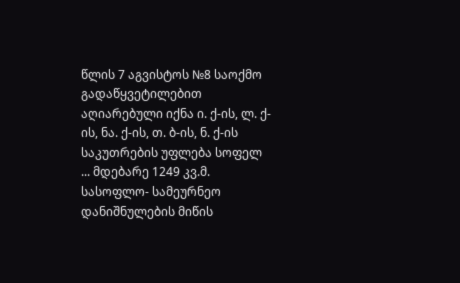წლის 7 აგვისტოს №8 საოქმო გადაწყვეტილებით აღიარებული იქნა ი. ქ-ის, ლ. ქ-ის, ნა. ქ-ის, თ. ბ-ის, ნ. ქ-ის საკუთრების უფლება სოფელ ... მდებარე 1249 კვ.მ. სასოფლო- სამეურნეო დანიშნულების მიწის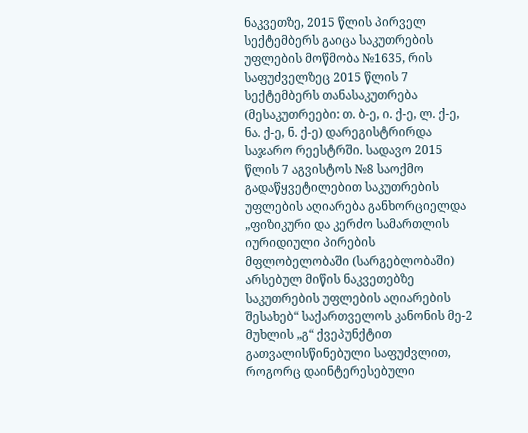ნაკვეთზე, 2015 წლის პირველ სექტემბერს გაიცა საკუთრების უფლების მოწმობა №1635, რის საფუძველზეც 2015 წლის 7 სექტემბერს თანასაკუთრება (მესაკუთრეები: თ. ბ-ე, ი. ქ-ე, ლ. ქ-ე, ნა. ქ-ე, ნ. ქ-ე) დარეგისტრირდა საჯარო რეესტრში. სადავო 2015 წლის 7 აგვისტოს №8 საოქმო გადაწყვეტილებით საკუთრების უფლების აღიარება განხორციელდა „ფიზიკური და კერძო სამართლის იურიდიული პირების მფლობელობაში (სარგებლობაში) არსებულ მიწის ნაკვეთებზე საკუთრების უფლების აღიარების შესახებ“ საქართველოს კანონის მე-2 მუხლის „გ“ ქვეპუნქტით გათვალისწინებული საფუძვლით, როგორც დაინტერესებული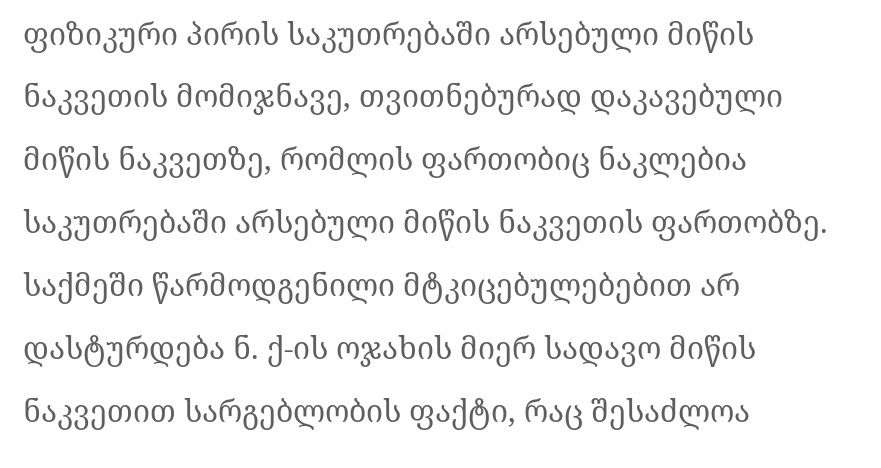ფიზიკური პირის საკუთრებაში არსებული მიწის ნაკვეთის მომიჯნავე, თვითნებურად დაკავებული მიწის ნაკვეთზე, რომლის ფართობიც ნაკლებია საკუთრებაში არსებული მიწის ნაკვეთის ფართობზე. საქმეში წარმოდგენილი მტკიცებულებებით არ დასტურდება ნ. ქ-ის ოჯახის მიერ სადავო მიწის ნაკვეთით სარგებლობის ფაქტი, რაც შესაძლოა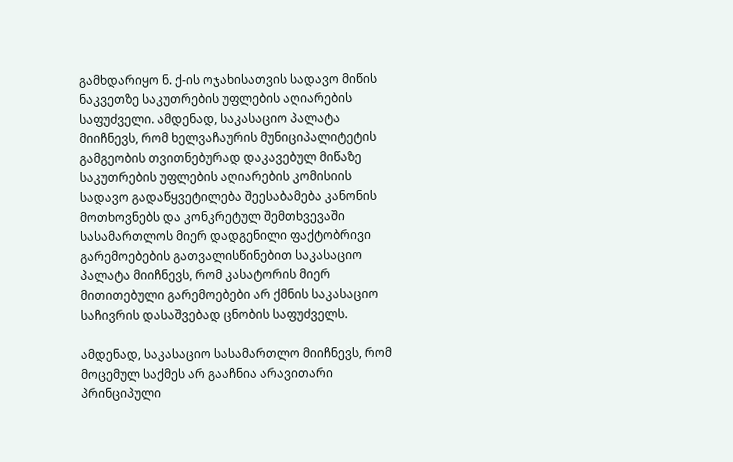გამხდარიყო ნ. ქ-ის ოჯახისათვის სადავო მიწის ნაკვეთზე საკუთრების უფლების აღიარების საფუძველი. ამდენად, საკასაციო პალატა მიიჩნევს, რომ ხელვაჩაურის მუნიციპალიტეტის გამგეობის თვითნებურად დაკავებულ მიწაზე საკუთრების უფლების აღიარების კომისიის სადავო გადაწყვეტილება შეესაბამება კანონის მოთხოვნებს და კონკრეტულ შემთხვევაში სასამართლოს მიერ დადგენილი ფაქტობრივი გარემოებების გათვალისწინებით საკასაციო პალატა მიიჩნევს, რომ კასატორის მიერ მითითებული გარემოებები არ ქმნის საკასაციო საჩივრის დასაშვებად ცნობის საფუძველს.

ამდენად, საკასაციო სასამართლო მიიჩნევს, რომ მოცემულ საქმეს არ გააჩნია არავითარი პრინციპული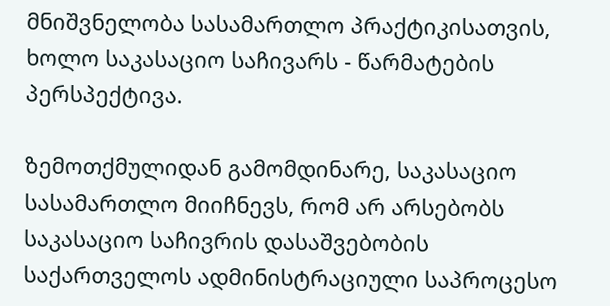მნიშვნელობა სასამართლო პრაქტიკისათვის, ხოლო საკასაციო საჩივარს - წარმატების პერსპექტივა.

ზემოთქმულიდან გამომდინარე, საკასაციო სასამართლო მიიჩნევს, რომ არ არსებობს საკასაციო საჩივრის დასაშვებობის საქართველოს ადმინისტრაციული საპროცესო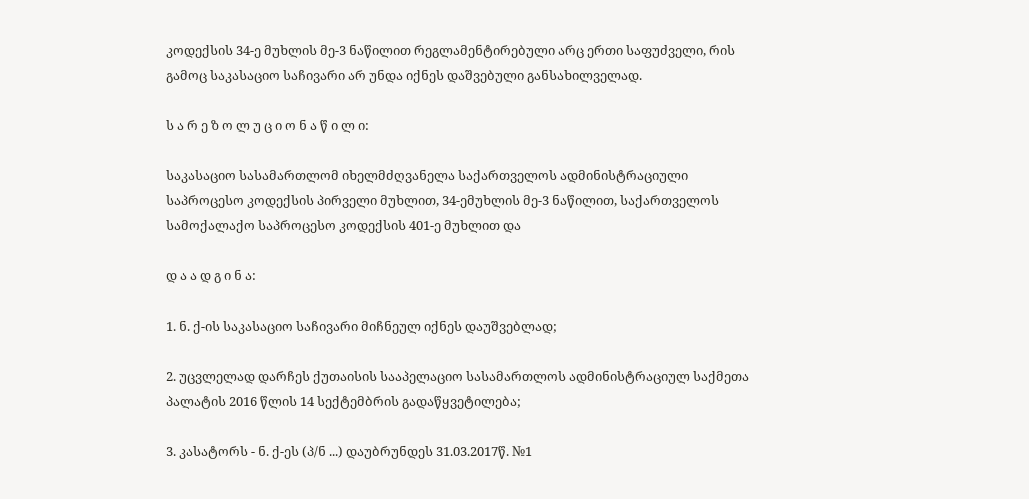კოდექსის 34-ე მუხლის მე-3 ნაწილით რეგლამენტირებული არც ერთი საფუძველი, რის გამოც საკასაციო საჩივარი არ უნდა იქნეს დაშვებული განსახილველად.

ს ა რ ე ზ ო ლ უ ც ი ო ნ ა წ ი ლ ი:

საკასაციო სასამართლომ იხელმძღვანელა საქართველოს ადმინისტრაციული საპროცესო კოდექსის პირველი მუხლით, 34-ემუხლის მე-3 ნაწილით, საქართველოს სამოქალაქო საპროცესო კოდექსის 401-ე მუხლით და

დ ა ა დ გ ი ნ ა:

1. ნ. ქ-ის საკასაციო საჩივარი მიჩნეულ იქნეს დაუშვებლად;

2. უცვლელად დარჩეს ქუთაისის სააპელაციო სასამართლოს ადმინისტრაციულ საქმეთა პალატის 2016 წლის 14 სექტემბრის გადაწყვეტილება;

3. კასატორს - ნ. ქ-ეს (პ/ნ ...) დაუბრუნდეს 31.03.2017წ. №1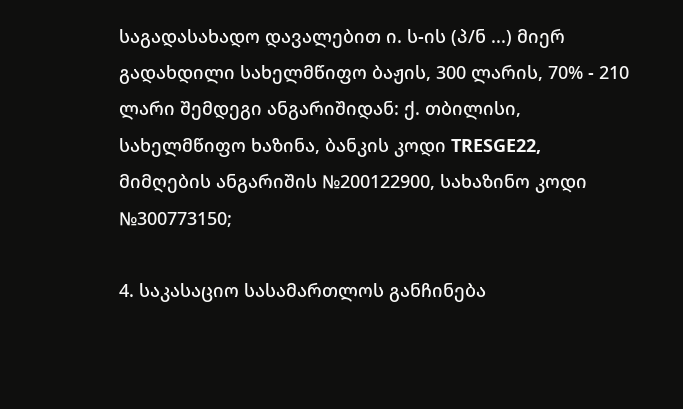საგადასახადო დავალებით ი. ს-ის (პ/ნ ...) მიერ გადახდილი სახელმწიფო ბაჟის, 300 ლარის, 70% - 210 ლარი შემდეგი ანგარიშიდან: ქ. თბილისი, სახელმწიფო ხაზინა, ბანკის კოდი TRESGE22, მიმღების ანგარიშის №200122900, სახაზინო კოდი №300773150;

4. საკასაციო სასამართლოს განჩინება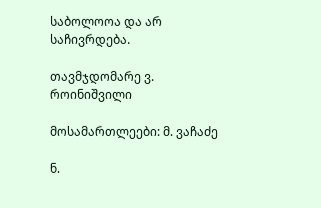საბოლოოა და არ საჩივრდება.

თავმჯდომარე ვ. როინიშვილი

მოსამართლეები: მ. ვაჩაძე

ნ.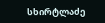სხირტლაძე